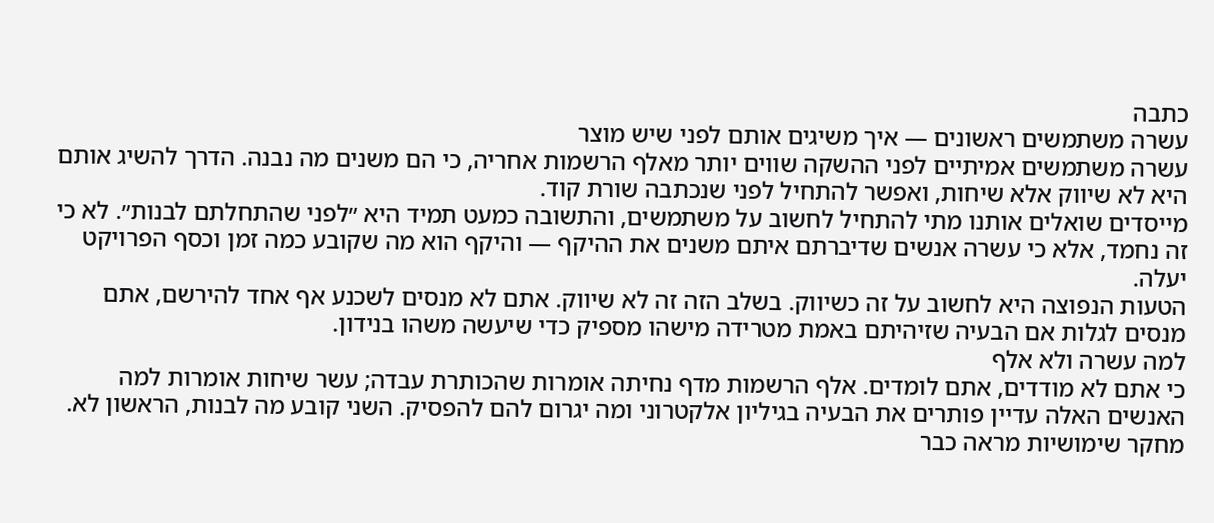כתבה
עשרה משתמשים ראשונים — איך משיגים אותם לפני שיש מוצר
עשרה משתמשים אמיתיים לפני ההשקה שווים יותר מאלף הרשמות אחריה, כי הם משנים מה נבנה. הדרך להשיג אותם היא לא שיווק אלא שיחות, ואפשר להתחיל לפני שנכתבה שורת קוד.
מייסדים שואלים אותנו מתי להתחיל לחשוב על משתמשים, והתשובה כמעט תמיד היא ״לפני שהתחלתם לבנות״. לא כי זה נחמד, אלא כי עשרה אנשים שדיברתם איתם משנים את ההיקף — והיקף הוא מה שקובע כמה זמן וכסף הפרויקט יעלה.
הטעות הנפוצה היא לחשוב על זה כשיווק. בשלב הזה זה לא שיווק. אתם לא מנסים לשכנע אף אחד להירשם, אתם מנסים לגלות אם הבעיה שזיהיתם באמת מטרידה מישהו מספיק כדי שיעשה משהו בנידון.
למה עשרה ולא אלף
כי אתם לא מודדים, אתם לומדים. אלף הרשמות מדף נחיתה אומרות שהכותרת עבדה; עשר שיחות אומרות למה האנשים האלה עדיין פותרים את הבעיה בגיליון אלקטרוני ומה יגרום להם להפסיק. השני קובע מה לבנות, הראשון לא.
מחקר שימושיות מראה כבר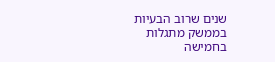שנים שרוב הבעיות בממשק מתגלות בחמישה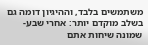משתמשים בלבד, וההיגיון דומה גם בשלב מוקדם יותר: אחרי שבע-שמונה שיחות אתם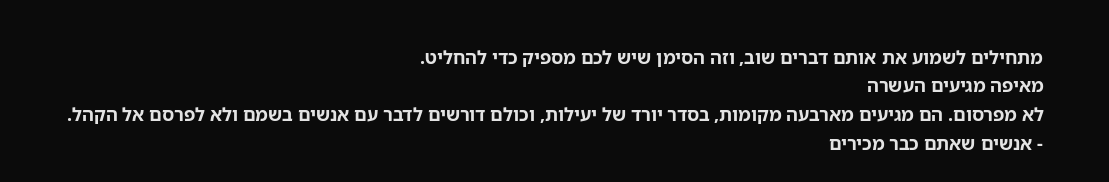מתחילים לשמוע את אותם דברים שוב, וזה הסימן שיש לכם מספיק כדי להחליט.
מאיפה מגיעים העשרה
לא מפרסום. הם מגיעים מארבעה מקומות, בסדר יורד של יעילות, וכולם דורשים לדבר עם אנשים בשמם ולא לפרסם אל הקהל.
- אנשים שאתם כבר מכירים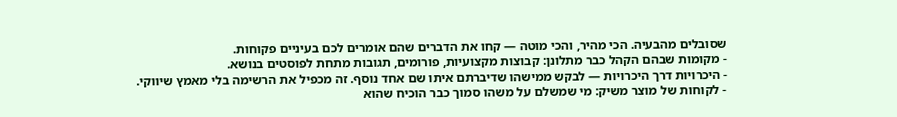שסובלים מהבעיה. הכי מהיר, והכי מוטה — קחו את הדברים שהם אומרים לכם בעיניים פקוחות.
- מקומות שבהם הקהל כבר מתלונן: קבוצות מקצועיות, פורומים, תגובות מתחת לפוסטים בנושא.
- היכרויות דרך היכרויות — לבקש ממישהו שדיברתם איתו שם אחד נוסף. זה מכפיל את הרשימה בלי מאמץ שיווקי.
- לקוחות של מוצר משיק: מי שמשלם על משהו סמוך כבר הוכיח שהוא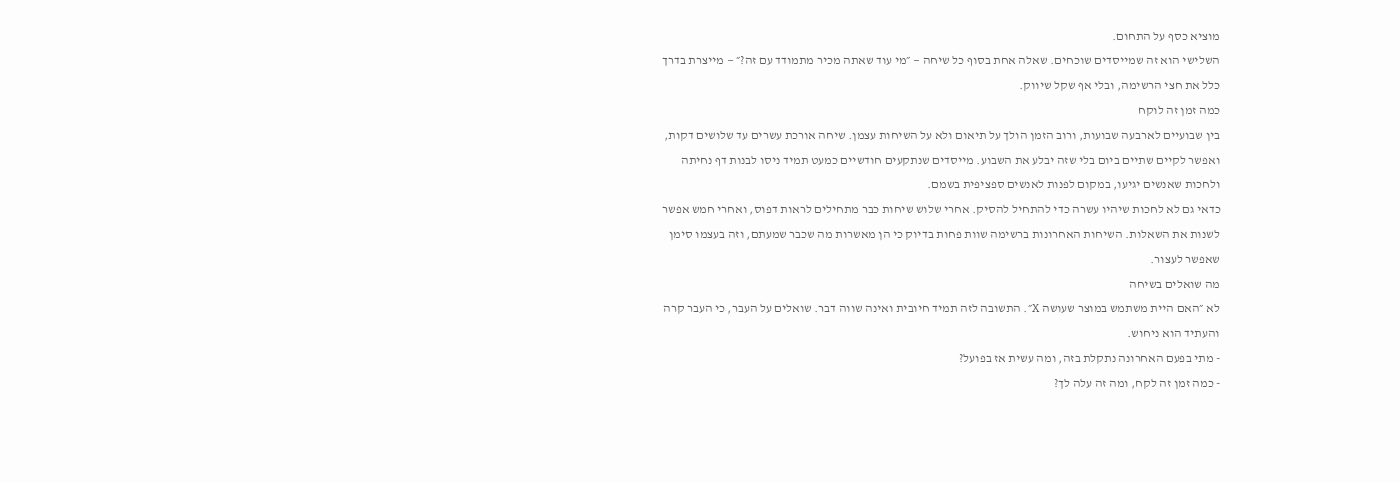מוציא כסף על התחום.
השלישי הוא זה שמייסדים שוכחים. שאלה אחת בסוף כל שיחה — ״מי עוד שאתה מכיר מתמודד עם זה?״ — מייצרת בדרך כלל את חצי הרשימה, ובלי אף שקל שיווק.
כמה זמן זה לוקח
בין שבועיים לארבעה שבועות, ורוב הזמן הולך על תיאום ולא על השיחות עצמן. שיחה אורכת עשרים עד שלושים דקות, ואפשר לקיים שתיים ביום בלי שזה יבלע את השבוע. מייסדים שנתקעים חודשיים כמעט תמיד ניסו לבנות דף נחיתה ולחכות שאנשים יגיעו, במקום לפנות לאנשים ספציפית בשמם.
כדאי גם לא לחכות שיהיו עשרה כדי להתחיל להסיק. אחרי שלוש שיחות כבר מתחילים לראות דפוס, ואחרי חמש אפשר לשנות את השאלות. השיחות האחרונות ברשימה שוות פחות בדיוק כי הן מאשרות מה שכבר שמעתם, וזה בעצמו סימן שאפשר לעצור.
מה שואלים בשיחה
לא ״האם היית משתמש במוצר שעושה X״. התשובה לזה תמיד חיובית ואינה שווה דבר. שואלים על העבר, כי העבר קרה והעתיד הוא ניחוש.
- מתי בפעם האחרונה נתקלת בזה, ומה עשית אז בפועל?
- כמה זמן זה לקח, ומה זה עלה לך?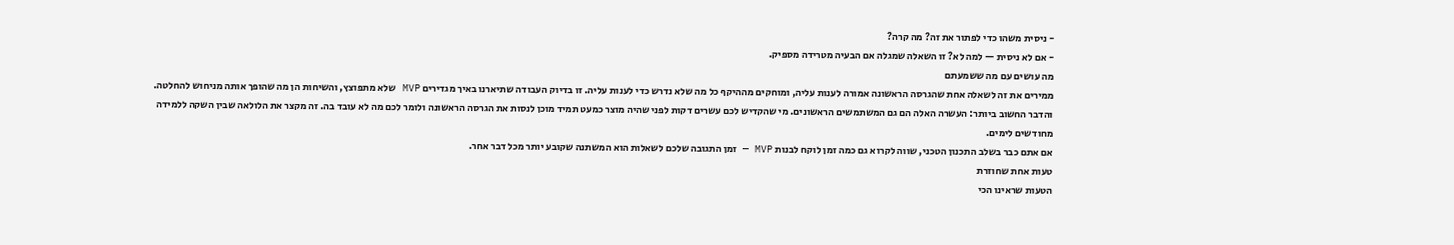- ניסית משהו כדי לפתור את זה? מה קרה?
- אם לא ניסית — למה לא? זו השאלה שמגלה אם הבעיה מטרידה מספיק.
מה עושים עם מה ששמעתם
ממירים את זה לשאלה אחת שהגרסה הראשונה אמורה לענות עליה, ומוחקים מההיקף כל מה שלא נדרש כדי לענות עליה. זו בדיוק העבודה שתיארנו באיך מגדירים MVP שלא מתפוצץ, והשיחות הן מה שהופך אותה מניחוש להחלטה.
והדבר החשוב ביותר: העשרה האלה הם גם המשתמשים הראשונים. מי שהקדיש לכם עשרים דקות לפני שהיה מוצר כמעט תמיד מוכן לנסות את הגרסה הראשונה ולומר לכם מה לא עובד בה. זה מקצר את הלולאה שבין השקה ללמידה מחודשים לימים.
אם אתם כבר בשלב התכנון הטכני, שווה לקרוא גם כמה זמן לוקח לבנות MVP — זמן התגובה שלכם לשאלות הוא המשתנה שקובע יותר מכל דבר אחר.
טעות אחת שחוזרת
הטעות שראינו הכי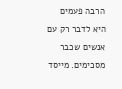הרבה פעמים היא לדבר רק עם אנשים שכבר מסכימים. מייסד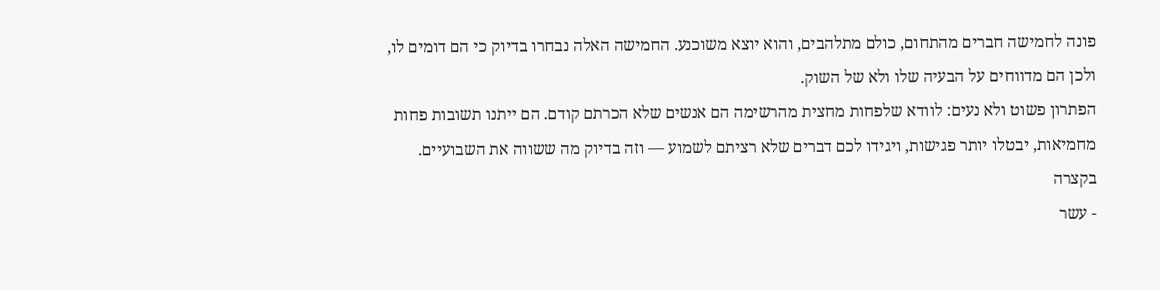פונה לחמישה חברים מהתחום, כולם מתלהבים, והוא יוצא משוכנע. החמישה האלה נבחרו בדיוק כי הם דומים לו, ולכן הם מדווחים על הבעיה שלו ולא של השוק.
הפתרון פשוט ולא נעים: לוודא שלפחות מחצית מהרשימה הם אנשים שלא הכרתם קודם. הם ייתנו תשובות פחות מחמיאות, יבטלו יותר פגישות, ויגידו לכם דברים שלא רציתם לשמוע — וזה בדיוק מה ששווה את השבועיים.
בקצרה
- עשר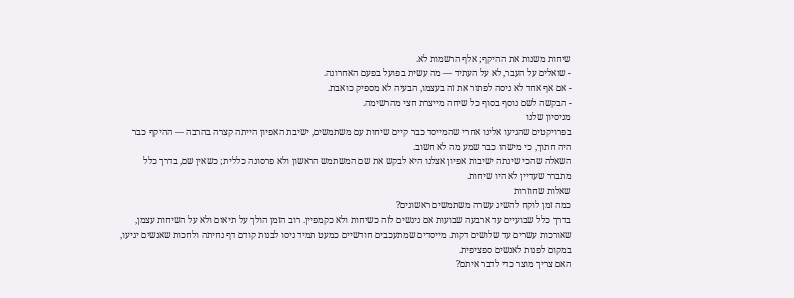שיחות משנות את ההיקף; אלף הרשמות לא.
- שואלים על העבר, לא על העתיד — מה עשית בפועל בפעם האחרונה.
- אם אף אחד לא ניסה לפתור את זה בעצמו, הבעיה לא מספיק כואבת.
- הבקשה לשם נוסף בסוף כל שיחה מייצרת חצי מהרשימה.
מניסיון שלנו
בפרויקטים שהגיעו אלינו אחרי שהמייסד כבר קיים שיחות עם משתמשים, ישיבת האפיון הייתה קצרה בהרבה — ההיקף כבר היה חתוך, כי מישהו כבר שמע מה לא חשוב.
השאלה שהכי שינתה ישיבות אפיון אצלנו היא לבקש את שם המשתמש הראשון ולא פרסונה כללית; כשאין שם, בדרך כלל מתברר שעדיין לא היו שיחות.
שאלות שחוזרות
כמה זמן לוקח להשיג עשרה משתמשים ראשונים?
בדרך כלל שבועיים עד ארבעה שבועות אם ניגשים לזה כשיחות ולא כקמפיין. רוב הזמן הולך על תיאום ולא על השיחות עצמן, שאורכות עשרים עד שלושים דקות. מייסדים שמתעכבים חודשיים כמעט תמיד ניסו לבנות קודם דף נחיתה ולחכות שאנשים יגיעו, במקום לפנות לאנשים ספציפית.
האם צריך מוצר כדי לדבר איתם?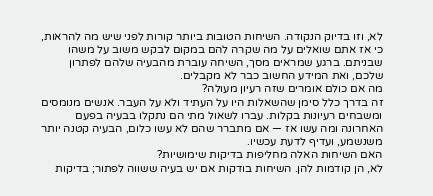לא, וזו בדיוק הנקודה. השיחות הטובות ביותר קורות לפני שיש מה להראות, כי אז אתם שואלים על מה שקרה להם במקום לבקש משוב על משהו שבניתם. ברגע שמראים מסך, השיחה עוברת מהבעיה שלהם לפתרון שלכם, ואת המידע החשוב כבר לא מקבלים.
מה אם כולם אומרים שזה רעיון מעולה?
זה בדרך כלל סימן שהשאלות היו על העתיד ולא על העבר. אנשים מנומסים ומשבחים רעיונות בקלות. עברו לשאול מתי הם נתקלו בבעיה בפעם האחרונה ומה עשו אז — אם מתברר שהם לא עשו כלום, הבעיה קטנה יותר משנשמע, ועדיף לדעת עכשיו.
האם השיחות האלה מחליפות בדיקות שימושיות?
לא, הן קודמות להן. השיחות בודקות אם יש בעיה ששווה לפתור; בדיקות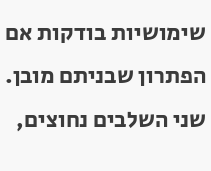שימושיות בודקות אם הפתרון שבניתם מובן. שני השלבים נחוצים,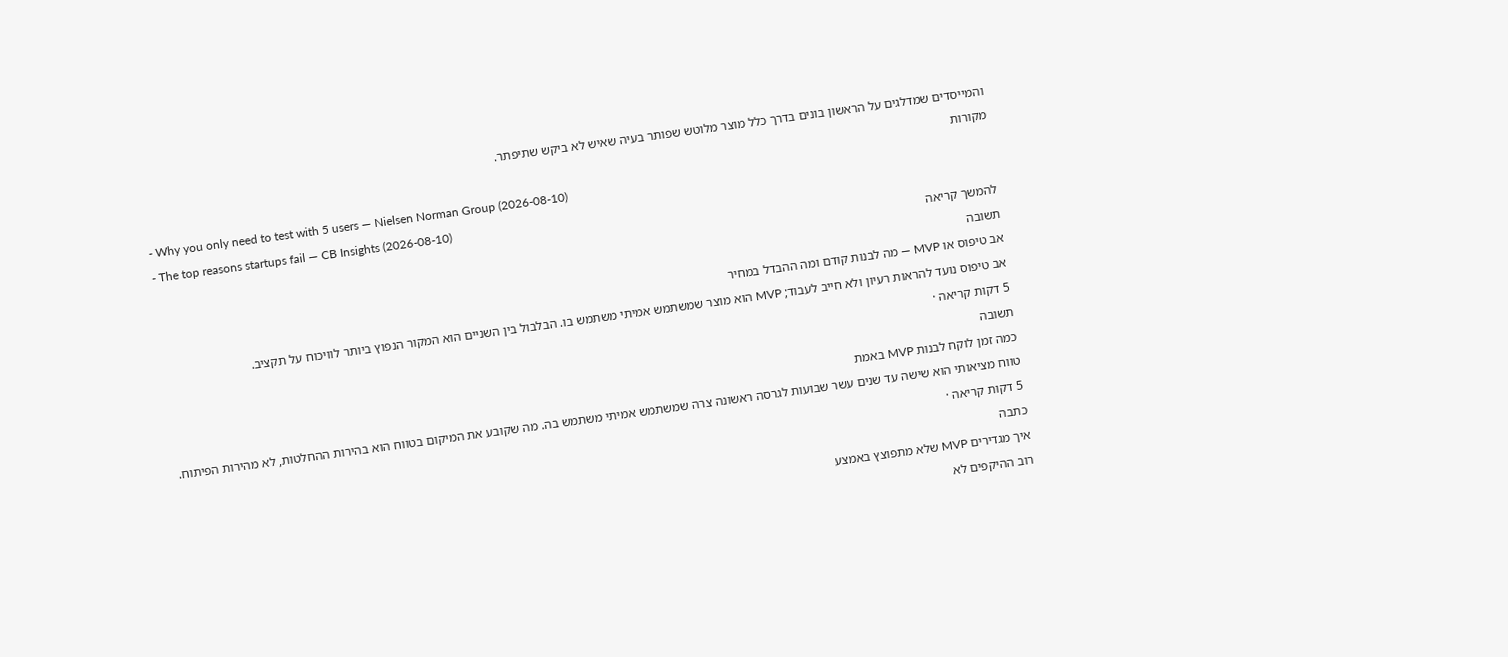והמייסדים שמדלגים על הראשון בונים בדרך כלל מוצר מלוטש שפותר בעיה שאיש לא ביקש שתיפתר.
מקורות
- Why you only need to test with 5 users — Nielsen Norman Group (2026-08-10)
- The top reasons startups fail — CB Insights (2026-08-10)
להמשך קריאה
תשובה
אב טיפוס או MVP — מה לבנות קודם ומה ההבדל במחיר
אב טיפוס נועד להראות רעיון ולא חייב לעבוד; MVP הוא מוצר שמשתמש אמיתי משתמש בו. הבלבול בין השניים הוא המקור הנפוץ ביותר לוויכוח על תקציב.
5 דקות קריאה ·
תשובה
כמה זמן לוקח לבנות MVP באמת
טווח מציאותי הוא שישה עד שנים עשר שבועות לגרסה ראשונה צרה שמשתמש אמיתי משתמש בה. מה שקובע את המיקום בטווח הוא בהירות ההחלטות, לא מהירות הפיתוח.
5 דקות קריאה ·
כתבה
איך מגדירים MVP שלא מתפוצץ באמצע
רוב ההיקפים לא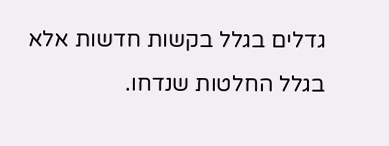גדלים בגלל בקשות חדשות אלא בגלל החלטות שנדחו.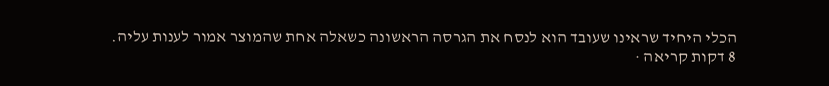הכלי היחיד שראינו שעובד הוא לנסח את הגרסה הראשונה כשאלה אחת שהמוצר אמור לענות עליה.
8 דקות קריאה ·